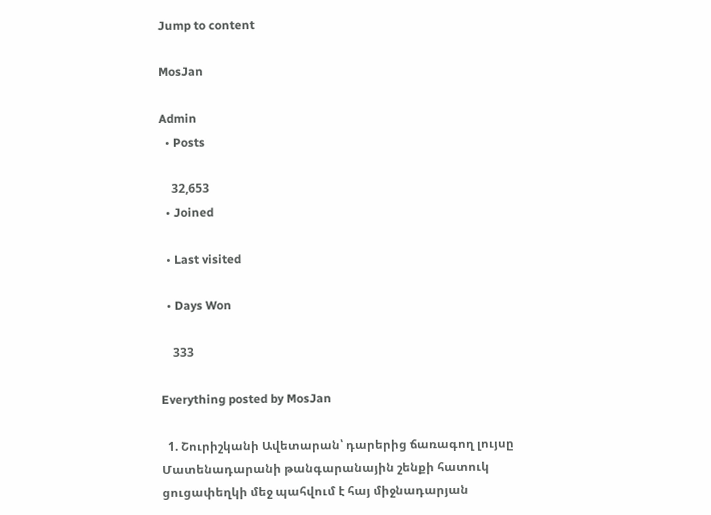Jump to content

MosJan

Admin
  • Posts

    32,653
  • Joined

  • Last visited

  • Days Won

    333

Everything posted by MosJan

  1. Շուրիշկանի Ավետարան՝ դարերից ճառագող լույսը Մատենադարանի թանգարանային շենքի հատուկ ցուցափեղկի մեջ պահվում է հայ միջնադարյան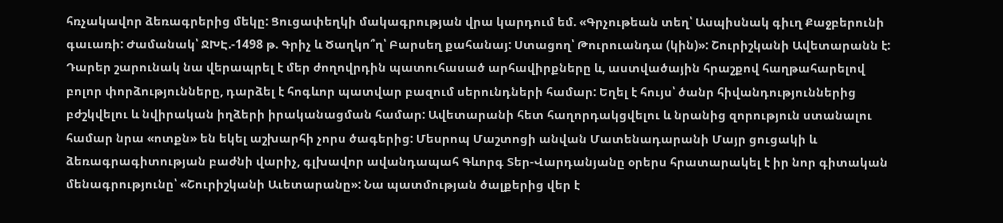հռչակավոր ձեռագրերից մեկը: Ցուցափեղկի մակագրության վրա կարդում եմ. «Գրչութեան տեղ՝ Ասպիսնակ գիւղ Քաջբերունի գաւառի: Ժամանակ՝ ՋԽԷ.-1498 թ. Գրիչ և Ծաղկո՞ղ՝ Բարսեղ քահանայ: Ստացող՝ Թուրուանդա (կին)»: Շուրիշկանի Ավետարանն է: Դարեր շարունակ նա վերապրել է մեր ժողովրդին պատուհասած արհավիրքները և, աստվածային հրաշքով հաղթահարելով բոլոր փորձությունները, դարձել է հոգևոր պատվար բազում սերունդների համար: Եղել է հույս՝ ծանր հիվանդություններից բժշկվելու և նվիրական իղձերի իրականացման համար: Ավետարանի հետ հաղորդակցվելու և նրանից զորություն ստանալու համար նրա «ոտքն» են եկել աշխարհի չորս ծագերից: Մեսրոպ Մաշտոցի անվան Մատենադարանի Մայր ցուցակի և ձեռագրագիտության բաժնի վարիչ, գլխավոր ավանդապահ Գևորգ Տեր-Վարդանյանը օրերս հրատարակել է իր նոր գիտական մենագրությունը՝ «Շուրիշկանի Աւետարանը»: Նա պատմության ծալքերից վեր է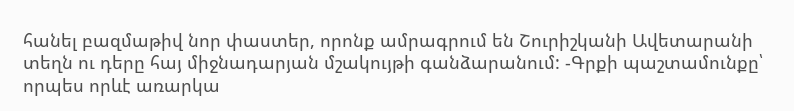հանել բազմաթիվ նոր փաստեր, որոնք ամրագրում են Շուրիշկանի Ավետարանի տեղն ու դերը հայ միջնադարյան մշակույթի գանձարանում: -Գրքի պաշտամունքը՝ որպես որևէ առարկա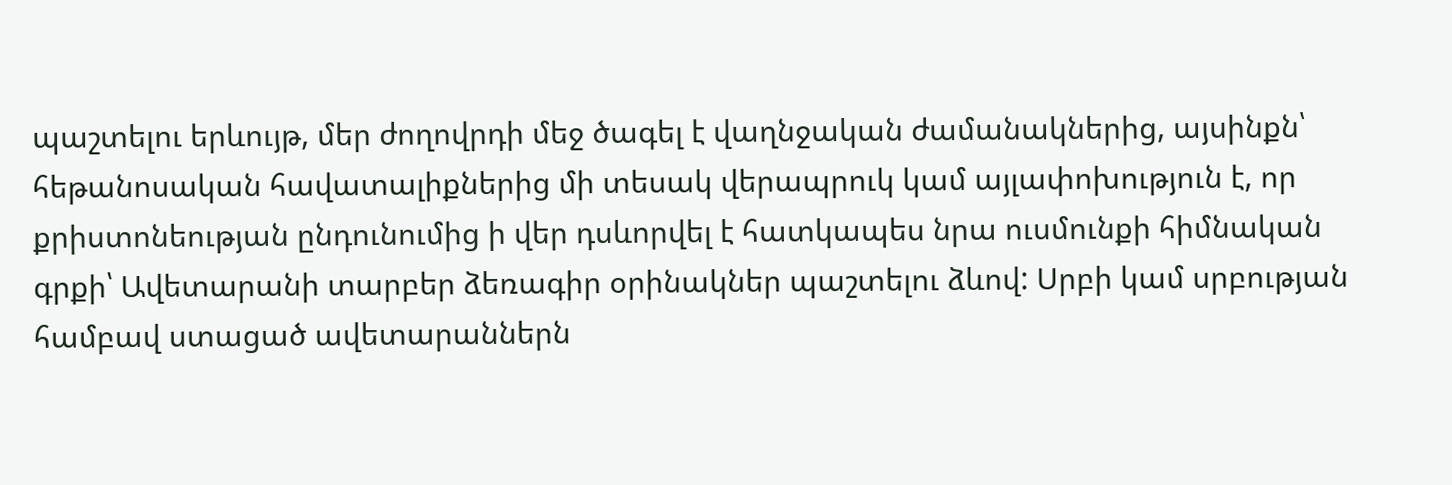պաշտելու երևույթ, մեր ժողովրդի մեջ ծագել է վաղնջական ժամանակներից, այսինքն՝ հեթանոսական հավատալիքներից մի տեսակ վերապրուկ կամ այլափոխություն է, որ քրիստոնեության ընդունումից ի վեր դսևորվել է հատկապես նրա ուսմունքի հիմնական գրքի՝ Ավետարանի տարբեր ձեռագիր օրինակներ պաշտելու ձևով: Սրբի կամ սրբության համբավ ստացած ավետարաններն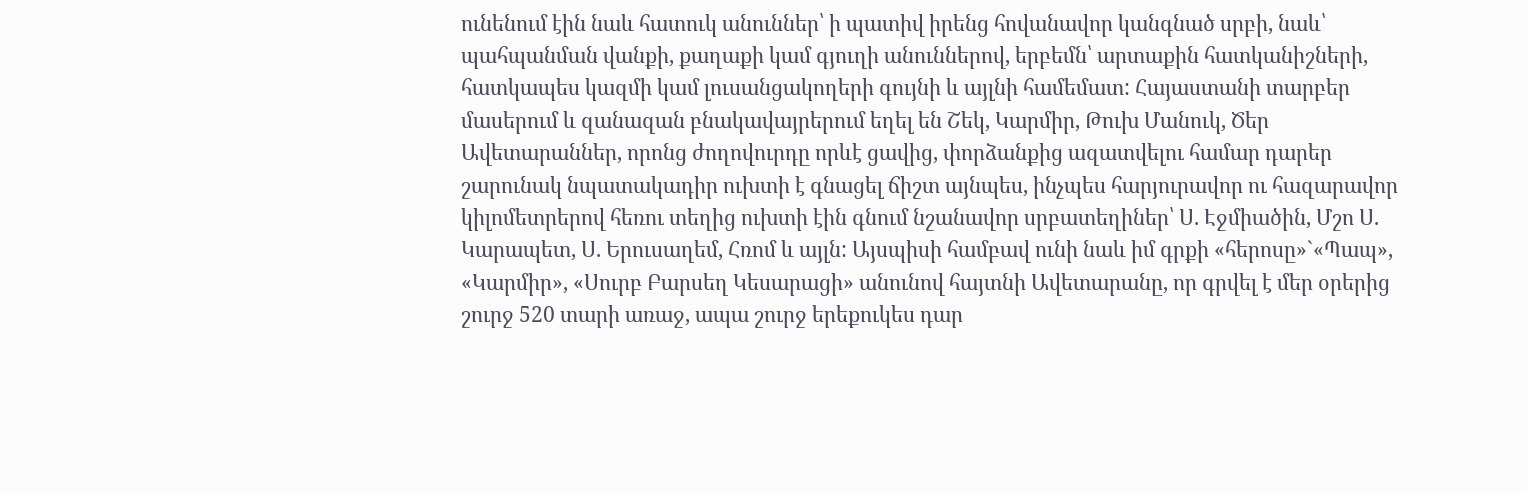ունենում էին նաև հատուկ անուններ՝ ի պատիվ իրենց հովանավոր կանգնած սրբի, նաև՝ պահպանման վանքի, քաղաքի կամ գյուղի անուններով, երբեմն՝ արտաքին հատկանիշների, հատկապես կազմի կամ լուսանցակողերի գույնի և այլնի համեմատ: Հայաստանի տարբեր մասերում և զանազան բնակավայրերում եղել են Շեկ, Կարմիր, Թուխ Մանուկ, Ծեր Ավետարաններ, որոնց ժողովուրդը որևէ ցավից, փորձանքից ազատվելու համար դարեր շարունակ նպատակադիր ուխտի է գնացել ճիշտ այնպես, ինչպես հարյուրավոր ու հազարավոր կիլոմետրերով հեռու տեղից ուխտի էին գնում նշանավոր սրբատեղիներ՝ Ս. Էջմիածին, Մշո Ս. Կարապետ, Ս. Երուսաղեմ, Հռոմ և այլն: Այսպիսի համբավ ունի նաև իմ գրքի «հերոսը»`«Պապ», «Կարմիր», «Սուրբ Բարսեղ Կեսարացի» անունով հայտնի Ավետարանը, որ գրվել է մեր օրերից շուրջ 520 տարի առաջ, ապա շուրջ երեքուկես դար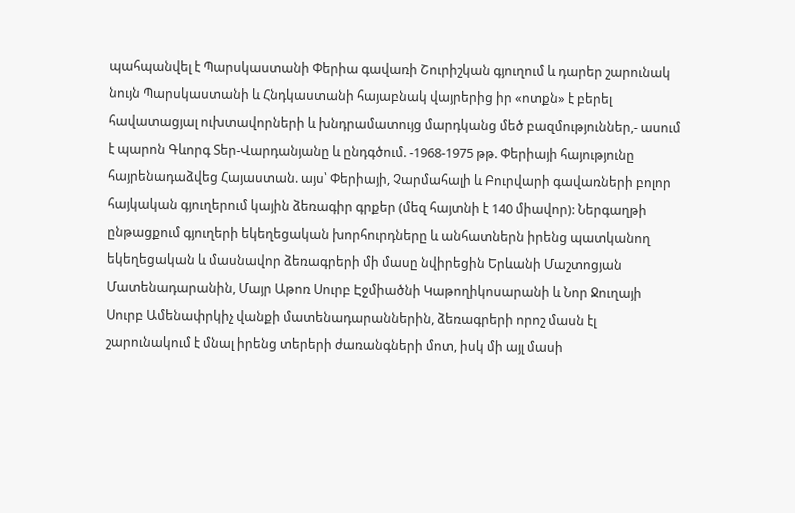պահպանվել է Պարսկաստանի Փերիա գավառի Շուրիշկան գյուղում և դարեր շարունակ նույն Պարսկաստանի և Հնդկաստանի հայաբնակ վայրերից իր «ոտքն» է բերել հավատացյալ ուխտավորների և խնդրամատույց մարդկանց մեծ բազմություններ,- ասում է պարոն Գևորգ Տեր-Վարդանյանը և ընդգծում. -1968-1975 թթ. Փերիայի հայությունը հայրենադաձվեց Հայաստան. այս՝ Փերիայի, Չարմահալի և Բուրվարի գավառների բոլոր հայկական գյուղերում կային ձեռագիր գրքեր (մեզ հայտնի է 140 միավոր): Ներգաղթի ընթացքում գյուղերի եկեղեցական խորհուրդները և անհատներն իրենց պատկանող եկեղեցական և մասնավոր ձեռագրերի մի մասը նվիրեցին Երևանի Մաշտոցյան Մատենադարանին, Մայր Աթոռ Սուրբ Էջմիածնի Կաթողիկոսարանի և Նոր Ջուղայի Սուրբ Ամենափրկիչ վանքի մատենադարաններին, ձեռագրերի որոշ մասն էլ շարունակում է մնալ իրենց տերերի ժառանգների մոտ, իսկ մի այլ մասի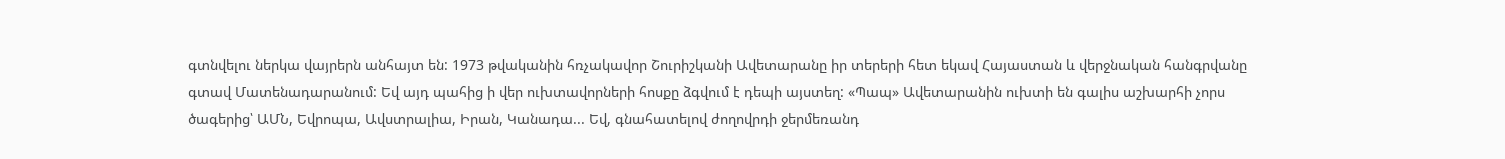գտնվելու ներկա վայրերն անհայտ են: 1973 թվականին հռչակավոր Շուրիշկանի Ավետարանը իր տերերի հետ եկավ Հայաստան և վերջնական հանգրվանը գտավ Մատենադարանում: Եվ այդ պահից ի վեր ուխտավորների հոսքը ձգվում է դեպի այստեղ: «Պապ» Ավետարանին ուխտի են գալիս աշխարհի չորս ծագերից՝ ԱՄՆ, Եվրոպա, Ավստրալիա, Իրան, Կանադա... Եվ, գնահատելով ժողովրդի ջերմեռանդ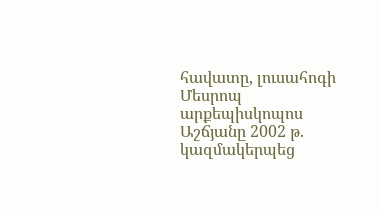հավատը, լուսահոգի Մեսրոպ արքեպիսկոպոս Աշճյանը 2002 թ. կազմակերպեց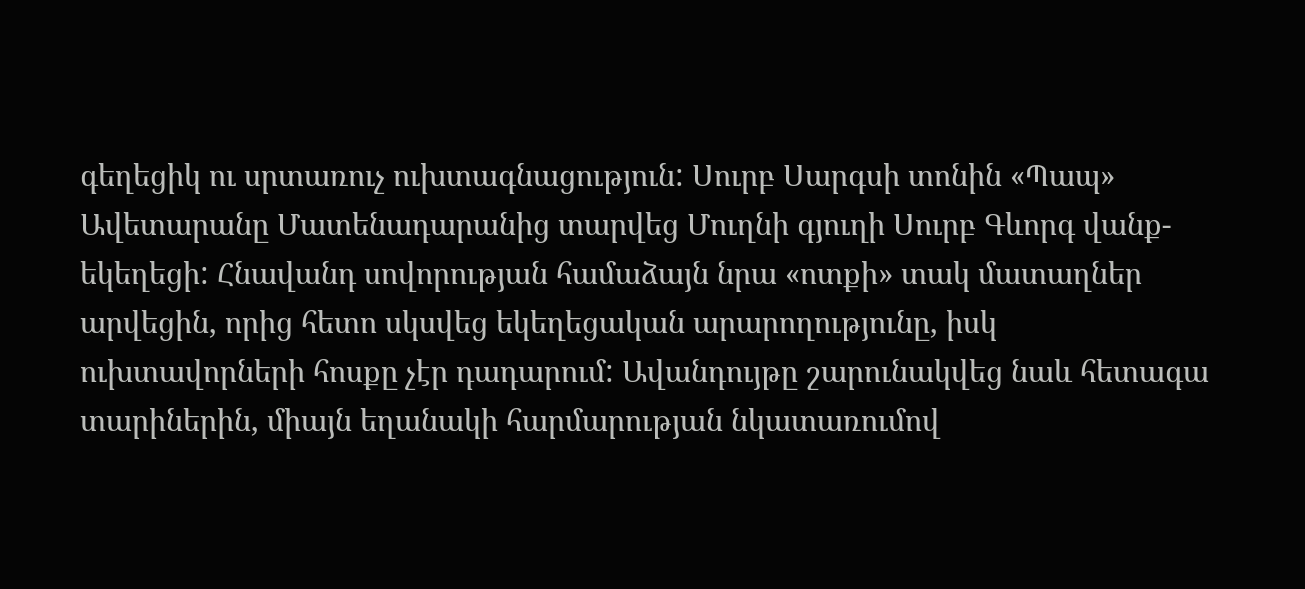գեղեցիկ ու սրտառուչ ուխտագնացություն: Սուրբ Սարգսի տոնին «Պապ» Ավետարանը Մատենադարանից տարվեց Մուղնի գյուղի Սուրբ Գևորգ վանք-եկեղեցի: Հնավանդ սովորության համաձայն նրա «ոտքի» տակ մատաղներ արվեցին, որից հետո սկսվեց եկեղեցական արարողությունը, իսկ ուխտավորների հոսքը չէր դադարում: Ավանդույթը շարունակվեց նաև հետագա տարիներին, միայն եղանակի հարմարության նկատառումով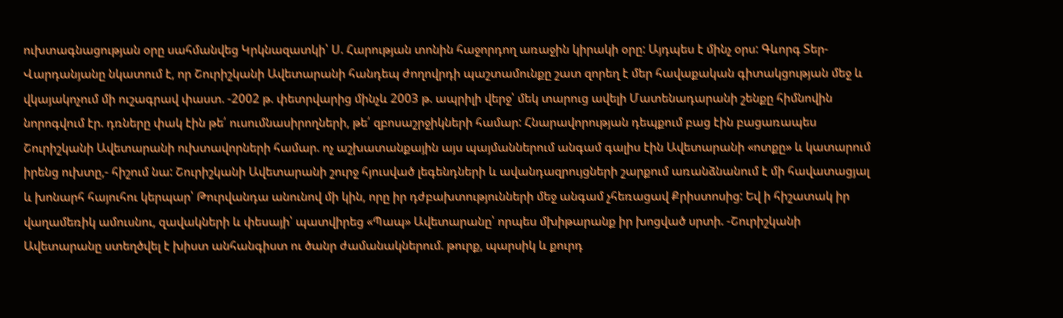ուխտագնացության օրը սահմանվեց Կրկնազատկի՝ Ս. Հարության տոնին հաջորդող առաջին կիրակի օրը: Այդպես է մինչ օրս: Գևորգ Տեր-Վարդանյանը նկատում է, որ Շուրիշկանի Ավետարանի հանդեպ ժողովրդի պաշտամունքը շատ զորեղ է մեր հավաքական գիտակցության մեջ և վկայակոչում մի ուշագրավ փաստ. -2002 թ. փետրվարից մինչև 2003 թ. ապրիլի վերջ՝ մեկ տարուց ավելի Մատենադարանի շենքը հիմնովին նորոգվում էր. դռները փակ էին թե՛ ուսումնասիրողների, թե՛ զբոսաշրջիկների համար: Հնարավորության դեպքում բաց էին բացառապես Շուրիշկանի Ավետարանի ուխտավորների համար. ոչ աշխատանքային այս պայմաններում անգամ գալիս էին Ավետարանի «ոտքը» և կատարում իրենց ուխտը,- հիշում նա: Շուրիշկանի Ավետարանի շուրջ հյուսված լեգենդների և ավանդազրույցների շարքում առանձնանում է մի հավատացյալ և խոնարհ հայուհու կերպար՝ Թուրվանդա անունով մի կին, որը իր դժբախտությունների մեջ անգամ չհեռացավ Քրիստոսից: Եվ ի հիշատակ իր վաղամեռիկ ամուսնու, զավակների և փեսայի՝ պատվիրեց «Պապ» Ավետարանը՝ որպես մխիթարանք իր խոցված սրտի. -Շուրիշկանի Ավետարանը ստեղծվել է խիստ անհանգիստ ու ծանր ժամանակներում. թուրք, պարսիկ և քուրդ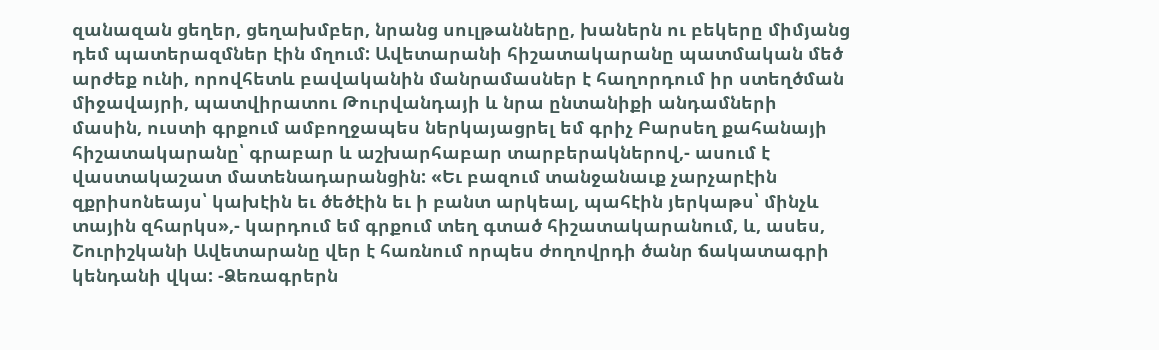զանազան ցեղեր, ցեղախմբեր, նրանց սուլթանները, խաներն ու բեկերը միմյանց դեմ պատերազմներ էին մղում: Ավետարանի հիշատակարանը պատմական մեծ արժեք ունի, որովհետև բավականին մանրամասներ է հաղորդում իր ստեղծման միջավայրի, պատվիրատու Թուրվանդայի և նրա ընտանիքի անդամների մասին, ուստի գրքում ամբողջապես ներկայացրել եմ գրիչ Բարսեղ քահանայի հիշատակարանը՝ գրաբար և աշխարհաբար տարբերակներով,- ասում է վաստակաշատ մատենադարանցին: «Եւ բազում տանջանաւք չարչարէին զքրիսոնեայս՝ կախէին եւ ծեծէին եւ ի բանտ արկեալ, պահէին յերկաթս՝ մինչև տային զհարկս»,- կարդում եմ գրքում տեղ գտած հիշատակարանում, և, ասես, Շուրիշկանի Ավետարանը վեր է հառնում որպես ժողովրդի ծանր ճակատագրի կենդանի վկա: -Ձեռագրերն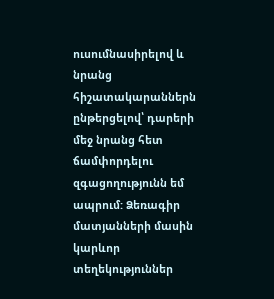ուսումնասիրելով և նրանց հիշատակարաններն ընթերցելով՝ դարերի մեջ նրանց հետ ճամփորդելու զգացողությունն եմ ապրում: Ձեռագիր մատյանների մասին կարևոր տեղեկություններ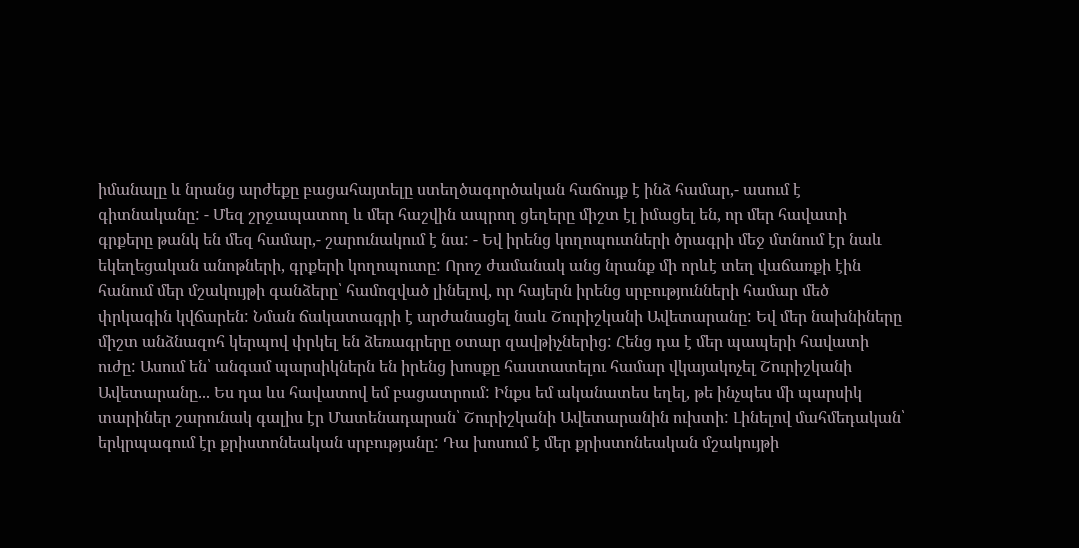իմանալը և նրանց արժեքը բացահայտելը ստեղծագործական հաճույք է ինձ համար,- ասում է գիտնականը: - Մեզ շրջապատող և մեր հաշվին ապրող ցեղերը միշտ էլ իմացել են, որ մեր հավատի գրքերը թանկ են մեզ համար,- շարունակում է նա: - Եվ իրենց կողոպուտների ծրագրի մեջ մտնում էր նաև եկեղեցական անոթների, գրքերի կողոպուտը: Որոշ ժամանակ անց նրանք մի որևէ տեղ վաճառքի էին հանում մեր մշակույթի գանձերը՝ համոզված լինելով, որ հայերն իրենց սրբությունների համար մեծ փրկագին կվճարեն: Նման ճակատագրի է արժանացել նաև Շուրիշկանի Ավետարանը: Եվ մեր նախնիները միշտ անձնազոհ կերպով փրկել են ձեռագրերը օտար զավթիչներից: Հենց դա է մեր պապերի հավատի ուժը: Ասում են՝ անգամ պարսիկներն են իրենց խոսքը հաստատելու համար վկայակոչել Շուրիշկանի Ավետարանը... Ես դա ևս հավատով եմ բացատրում: Ինքս եմ ականատես եղել, թե ինչպես մի պարսիկ տարիներ շարունակ գալիս էր Մատենադարան՝ Շուրիշկանի Ավետարանին ուխտի: Լինելով մահմեդական՝ երկրպագում էր քրիստոնեական սրբությանը: Դա խոսում է մեր քրիստոնեական մշակույթի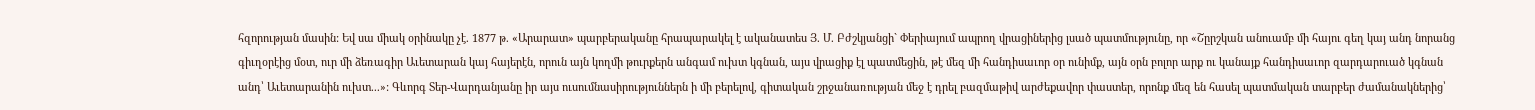հզորության մասին: Եվ սա միակ օրինակը չէ. 1877 թ. «Արարատ» պարբերականը հրապարակել է ականատես Յ. Մ. Բժշկյանցի` Փերիայում ապրող վրացիներից լսած պատմությունը, որ «Շըրշկան անուամբ մի հայու գեղ կայ անդ նորանց գիւղօրէից մօտ, ուր մի ձեռագիր Աւետարան կայ հայերէն, որուն այն կողմի թուրքերն անգամ ուխտ կգնան, այս վրացիք էլ պատմեցին, թէ մեզ մի հանդիսաւոր օր ունիմք, այն օրն բոլոր արք ու կանայք հանդիսաւոր զարդարուած կգնան անդ՝ Աւետարանին ուխտ...»: Գևորգ Տեր-Վարդանյանը իր այս ուսումնասիրություններն ի մի բերելով, գիտական շրջանառության մեջ է դրել բազմաթիվ արժեքավոր փաստեր, որոնք մեզ են հասել պատմական տարբեր ժամանակներից՝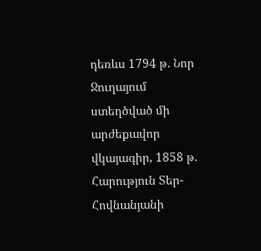դեռևս 1794 թ. Նոր Ջուղայում ստեղծված մի արժեքավոր վկայագիր, 1858 թ. Հարություն Տեր-Հովնանյանի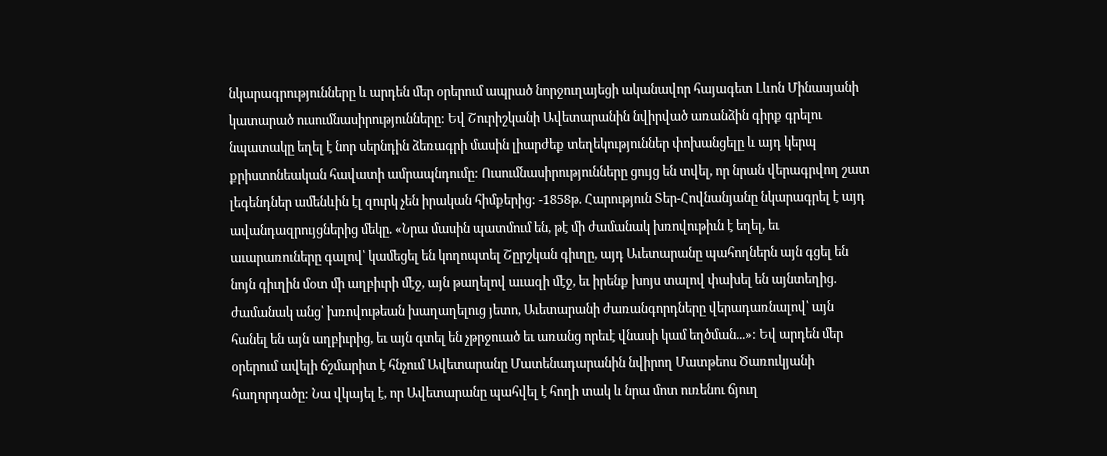նկարագրությունները և արդեն մեր օրերում ապրած նորջուղայեցի ականավոր հայագետ Լևոն Մինասյանի կատարած ուսումնասիրությունները: Եվ Շուրիշկանի Ավետարանին նվիրված առանձին գիրք գրելու նպատակը եղել է նոր սերնդին ձեռագրի մասին լիարժեք տեղեկություններ փոխանցելը և այդ կերպ քրիստոնեական հավատի ամրապնդումը: Ուսումնասիրությունները ցույց են տվել, որ նրան վերագրվող շատ լեգենդներ ամենևին էլ զուրկ չեն իրական հիմքերից: -1858թ. Հարություն Տեր-Հովնանյանը նկարագրել է այդ ավանդազրույցներից մեկը. «Նրա մասին պատմում են, թէ մի ժամանակ խռովութիւն է եղել, եւ աւարառուները գալով՝ կամեցել են կողոպտել Շըրշկան գիւղը, այդ Աւետարանը պահողներն այն գցել են նոյն գիւղին մօտ մի աղբիւրի մէջ, այն թաղելով աւազի մէջ, եւ իրենք խոյս տալով փախել են այնտեղից. ժամանակ անց՝ խռովութեան խաղաղելուց յետո, Աւետարանի ժառանգորդները վերադառնալով՝ այն հանել են այն աղբիւրից, եւ այն գտել են չթրջուած եւ առանց որեւէ վնասի կամ եղծման...»: Եվ արդեն մեր օրերում ավելի ճշմարիտ է հնչում Ավետարանը Մատենադարանին նվիրող Մատթեոս Ծառուկյանի հաղորդածը: Նա վկայել է, որ Ավետարանը պահվել է հողի տակ և նրա մոտ ուռենու ճյուղ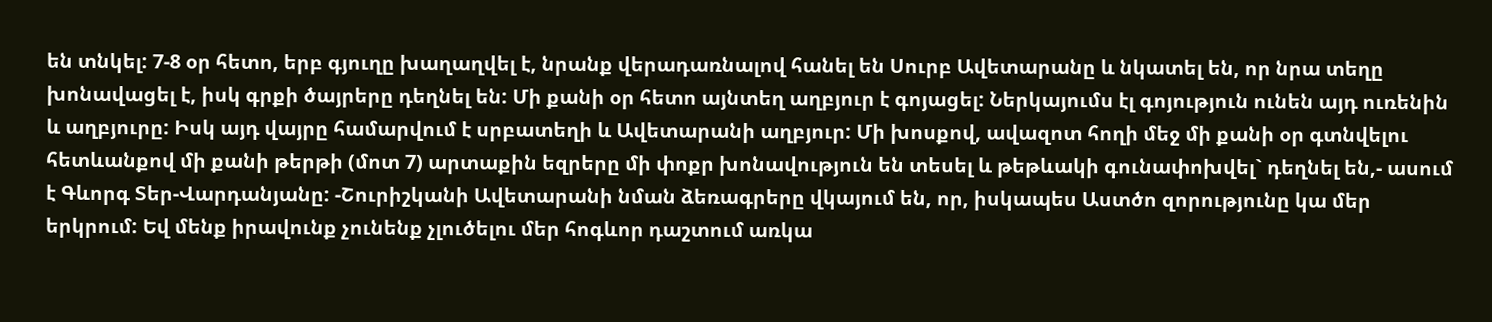են տնկել: 7-8 օր հետո, երբ գյուղը խաղաղվել է, նրանք վերադառնալով հանել են Սուրբ Ավետարանը և նկատել են, որ նրա տեղը խոնավացել է, իսկ գրքի ծայրերը դեղնել են: Մի քանի օր հետո այնտեղ աղբյուր է գոյացել: Ներկայումս էլ գոյություն ունեն այդ ուռենին և աղբյուրը: Իսկ այդ վայրը համարվում է սրբատեղի և Ավետարանի աղբյուր: Մի խոսքով, ավազոտ հողի մեջ մի քանի օր գտնվելու հետևանքով մի քանի թերթի (մոտ 7) արտաքին եզրերը մի փոքր խոնավություն են տեսել և թեթևակի գունափոխվել` դեղնել են,- ասում է Գևորգ Տեր-Վարդանյանը: -Շուրիշկանի Ավետարանի նման ձեռագրերը վկայում են, որ, իսկապես Աստծո զորությունը կա մեր երկրում: Եվ մենք իրավունք չունենք չլուծելու մեր հոգևոր դաշտում առկա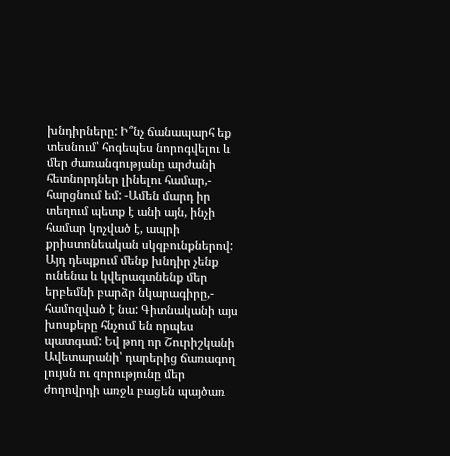խնդիրները: Ի՞նչ ճանապարհ եք տեսնում՝ հոգեպես նորոգվելու և մեր ժառանգությանը արժանի հետնորդներ լինելու համար,- հարցնում եմ: -Ամեն մարդ իր տեղում պետք է անի այն, ինչի համար կոչված է, ապրի քրիստոնեական սկզբունքներով: Այդ դեպքում մենք խնդիր չենք ունենա և կվերագտնենք մեր երբեմնի բարձր նկարագիրը,- համոզված է նա: Գիտնականի այս խոսքերը հնչում են որպես պատգամ: Եվ թող որ Շուրիշկանի Ավետարանի՝ դարերից ճառագող լույսն ու զորությունը մեր ժողովրդի առջև բացեն պայծառ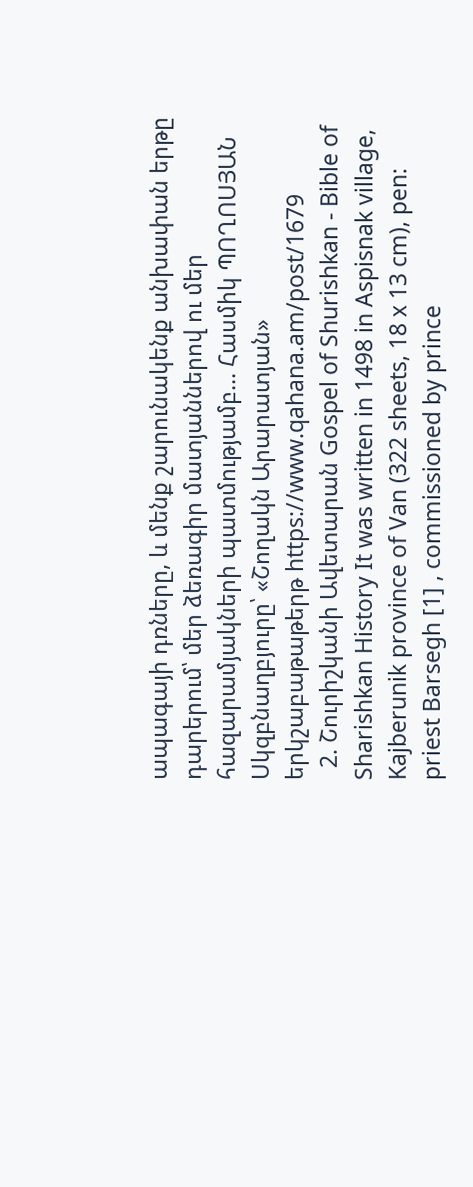ապագայի դռները, և մենք շարունակենք անխափան երթը դարերում՝ մեր ձեռագիր մատյաններով ու մեր հազարամյակների պատմությամբ... Հասմիկ ՊՈՂՈՍՅԱՆ Սկզբնաղբյուրը՝ «Շողակն Արարատյան» երկշաբաթաթերթ https://www.qahana.am/post/1679
  2. Շուրիշկանի Ավետարան Gospel of Shurishkan - Bible of Sharishkan History It was written in 1498 in Aspisnak village, Kajberunik province of Van (322 sheets, 18 x 13 cm), pen: priest Barsegh [1] , commissioned by prince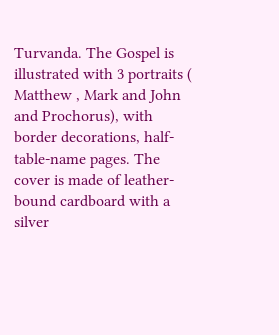Turvanda. The Gospel is illustrated with 3 portraits ( Matthew , Mark and John and Prochorus), with border decorations, half-table-name pages. The cover is made of leather-bound cardboard with a silver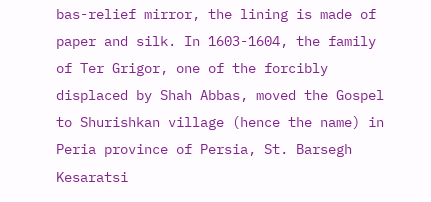bas-relief mirror, the lining is made of paper and silk. In 1603-1604, the family of Ter Grigor, one of the forcibly displaced by Shah Abbas, moved the Gospel to Shurishkan village (hence the name) in Peria province of Persia, St. Barsegh Kesaratsi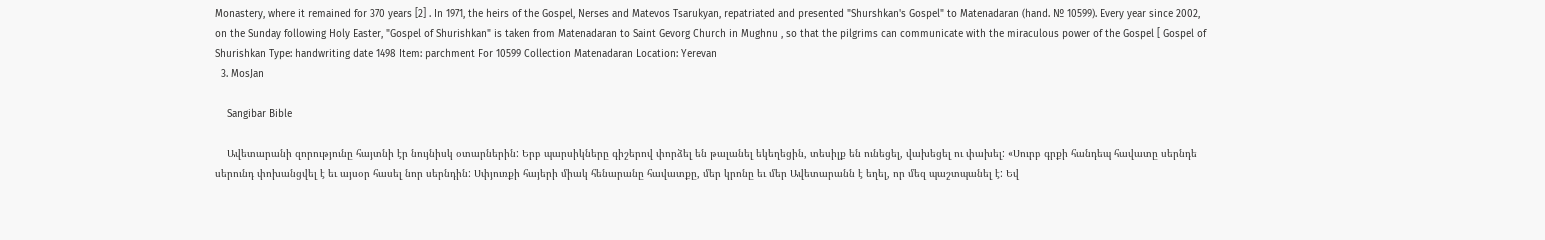Monastery, where it remained for 370 years [2] . In 1971, the heirs of the Gospel, Nerses and Matevos Tsarukyan, repatriated and presented "Shurshkan's Gospel" to Matenadaran (hand. № 10599). Every year since 2002, on the Sunday following Holy Easter, "Gospel of Shurishkan" is taken from Matenadaran to Saint Gevorg Church in Mughnu , so that the pilgrims can communicate with the miraculous power of the Gospel [ Gospel of Shurishkan Type: handwriting date 1498 Item: parchment For 10599 Collection Matenadaran Location: Yerevan
  3. MosJan

    Sangibar Bible

    Ավետարանի զորությունը հայտնի էր նույնիսկ օտարներին: Երբ պարսիկները գիշերով փորձել են թալանել եկեղեցին, տեսիլք են ունեցել, վախեցել ու փախել: «Սուրբ գրքի հանդեպ հավատը սերնդե սերունդ փոխանցվել է եւ այսօր հասել նոր սերնդին: Սփյուռքի հայերի միակ հենարանը հավատքը, մեր կրոնը եւ մեր Ավետարանն է եղել, որ մեզ պաշտպանել է: Եվ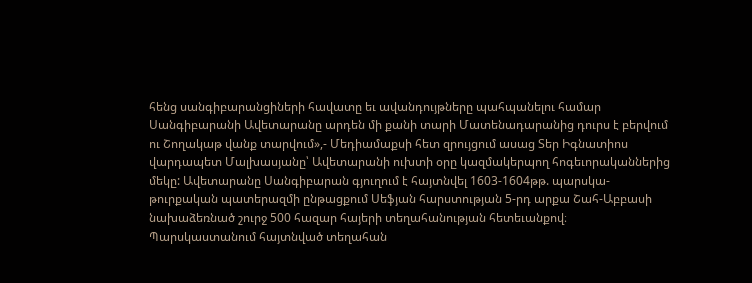հենց սանգիբարանցիների հավատը եւ ավանդույթները պահպանելու համար Սանգիբարանի Ավետարանը արդեն մի քանի տարի Մատենադարանից դուրս է բերվում ու Շողակաթ վանք տարվում»,- Մեդիամաքսի հետ զրույցում ասաց Տեր Իգնատիոս վարդապետ Մալխասյանը՝ Ավետարանի ուխտի օրը կազմակերպող հոգեւորականներից մեկը: Ավետարանը Սանգիբարան գյուղում է հայտնվել 1603-1604թթ. պարսկա-թուրքական պատերազմի ընթացքում Սեֆյան հարստության 5-րդ արքա Շահ-Աբբասի նախաձեռնած շուրջ 500 հազար հայերի տեղահանության հետեւանքով։ Պարսկաստանում հայտնված տեղահան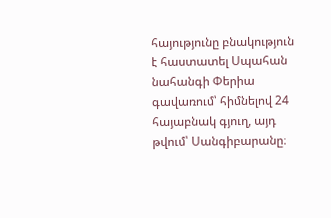հայությունը բնակություն է հաստատել Սպահան նահանգի Փերիա գավառում՝ հիմնելով 24 հայաբնակ գյուղ, այդ թվում՝ Սանգիբարանը։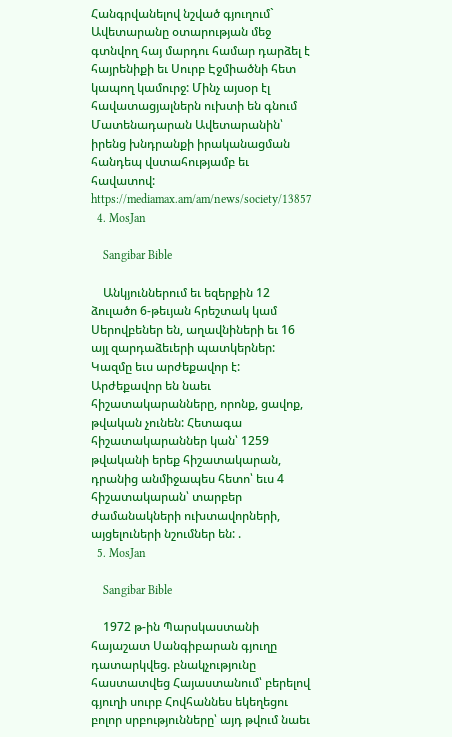Հանգրվանելով նշված գյուղում` Ավետարանը օտարության մեջ գտնվող հայ մարդու համար դարձել է հայրենիքի եւ Սուրբ Էջմիածնի հետ կապող կամուրջ: Մինչ այսօր էլ հավատացյալներն ուխտի են գնում Մատենադարան Ավետարանին՝ իրենց խնդրանքի իրականացման հանդեպ վստահությամբ եւ հավատով: https://mediamax.am/am/news/society/13857
  4. MosJan

    Sangibar Bible

    Անկյուններում եւ եզերքին 12 ձուլածո 6-թեւյան հրեշտակ կամ Սերովբեներ են, աղավնիների եւ 16 այլ զարդաձեւերի պատկերներ: Կազմը եւս արժեքավոր է: Արժեքավոր են նաեւ հիշատակարանները, որոնք, ցավոք, թվական չունեն: Հետագա հիշատակարաններ կան՝ 1259 թվականի երեք հիշատակարան, դրանից անմիջապես հետո՝ եւս 4 հիշատակարան՝ տարբեր ժամանակների ուխտավորների, այցելուների նշումներ են: .
  5. MosJan

    Sangibar Bible

    1972 թ-ին Պարսկաստանի հայաշատ Սանգիբարան գյուղը դատարկվեց. բնակչությունը հաստատվեց Հայաստանում՝ բերելով գյուղի սուրբ Հովհաննես եկեղեցու բոլոր սրբությունները՝ այդ թվում նաեւ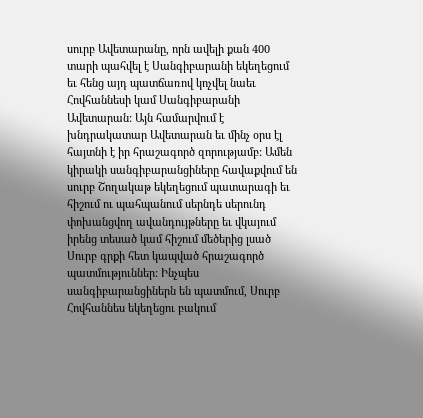սուրբ Ավետարանը, որն ավելի քան 400 տարի պահվել է Սանգիբարանի եկեղեցում եւ հենց այդ պատճառով կոչվել նաեւ Հովհաննեսի կամ Սանգիբարանի Ավետարան: Այն համարվում է խնդրակատար Ավետարան եւ մինչ օրս էլ հայտնի է իր հրաշագործ զորությամբ: Ամեն կիրակի սանգիբարանցիները հավաքվում են սուրբ Շողակաթ եկեղեցում պատարագի եւ հիշում ու պահպանում սերնդե սերունդ փոխանցվող ավանդույթները եւ վկայում իրենց տեսած կամ հիշում մեծերից լսած Սուրբ գրքի հետ կապված հրաշագործ պատմություններ: Ինչպես սանգիբարանցիներն են պատմում, Սուրբ Հովհաննես եկեղեցու բակում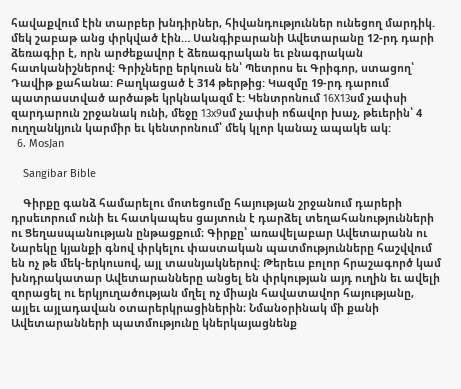հավաքվում էին տարբեր խնդիրներ, հիվանդություններ ունեցող մարդիկ. մեկ շաբաթ անց փրկված էին… Սանգիբարանի Ավետարանը 12-րդ դարի ձեռագիր է, որն արժեքավոր է ձեռագրական եւ բնագրական հատկանիշներով: Գրիչները երկուսն են՝ Պետրոս եւ Գրիգոր, ստացող՝ Դավիթ քահանա: Բաղկացած է 314 թերթից: Կազմը 19-րդ դարում պատրաստված արծաթե կրկնակազմ է: Կենտրոնում 16X13սմ չափսի զարդարուն շրջանակ ունի, մեջը 13x9սմ չափսի ոճավոր խաչ, թեւերին՝ 4 ուղղանկյուն կարմիր եւ կենտրոնում՝ մեկ կլոր կանաչ ապակե ակ:
  6. MosJan

    Sangibar Bible

    Գիրքը գանձ համարելու մոտեցումը հայության շրջանում դարերի դրսեւորում ունի եւ հատկապես ցայտուն է դարձել տեղահանությունների ու Ցեղասպանության ընթացքում։ Գիրքը՝ առավելաբար Ավետարանն ու Նարեկը կյանքի գնով փրկելու փաստական պատմությունները հաշվվում են ոչ թե մեկ-երկուսով, այլ տասնյակներով։ Թերեւս բոլոր հրաշագործ կամ խնդրակատար Ավետարանները անցել են փրկության այդ ուղին եւ ավելի զորացել ու երկյուղածության մղել ոչ միայն հավատավոր հայությանը, այլեւ այլադավան օտարերկրացիներին։ Նմանօրինակ մի քանի Ավետարանների պատմությունը կներկայացնենք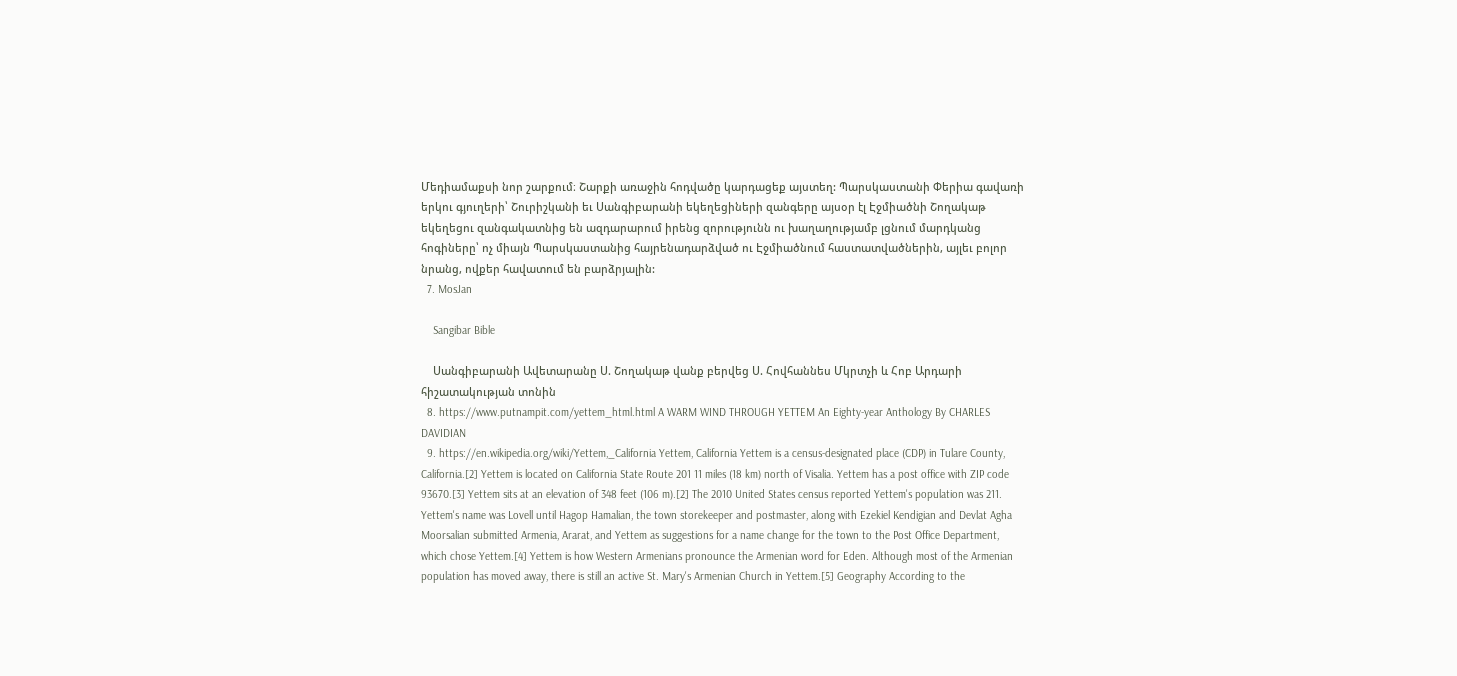Մեդիամաքսի նոր շարքում։ Շարքի առաջին հոդվածը կարդացեք այստեղ: Պարսկաստանի Փերիա գավառի երկու գյուղերի՝ Շուրիշկանի եւ Սանգիբարանի եկեղեցիների զանգերը այսօր էլ Էջմիածնի Շողակաթ եկեղեցու զանգակատնից են ազդարարում իրենց զորությունն ու խաղաղությամբ լցնում մարդկանց հոգիները՝ ոչ միայն Պարսկաստանից հայրենադարձված ու Էջմիածնում հաստատվածներին, այլեւ բոլոր նրանց, ովքեր հավատում են բարձրյալին:
  7. MosJan

    Sangibar Bible

    Սանգիբարանի Ավետարանը Ս. Շողակաթ վանք բերվեց Ս. Հովհաննես Մկրտչի և Հոբ Արդարի հիշատակության տոնին
  8. https://www.putnampit.com/yettem_html.html A WARM WIND THROUGH YETTEM An Eighty-year Anthology By CHARLES DAVIDIAN
  9. https://en.wikipedia.org/wiki/Yettem,_California Yettem, California Yettem is a census-designated place (CDP) in Tulare County, California.[2] Yettem is located on California State Route 201 11 miles (18 km) north of Visalia. Yettem has a post office with ZIP code 93670.[3] Yettem sits at an elevation of 348 feet (106 m).[2] The 2010 United States census reported Yettem's population was 211. Yettem's name was Lovell until Hagop Hamalian, the town storekeeper and postmaster, along with Ezekiel Kendigian and Devlat Agha Moorsalian submitted Armenia, Ararat, and Yettem as suggestions for a name change for the town to the Post Office Department, which chose Yettem.[4] Yettem is how Western Armenians pronounce the Armenian word for Eden. Although most of the Armenian population has moved away, there is still an active St. Mary's Armenian Church in Yettem.[5] Geography According to the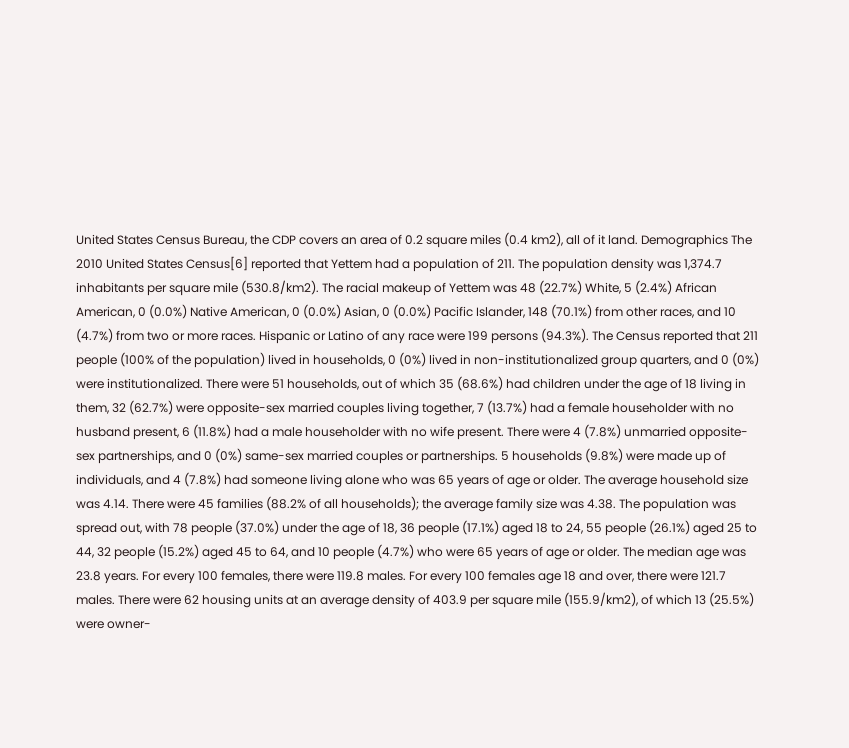United States Census Bureau, the CDP covers an area of 0.2 square miles (0.4 km2), all of it land. Demographics The 2010 United States Census[6] reported that Yettem had a population of 211. The population density was 1,374.7 inhabitants per square mile (530.8/km2). The racial makeup of Yettem was 48 (22.7%) White, 5 (2.4%) African American, 0 (0.0%) Native American, 0 (0.0%) Asian, 0 (0.0%) Pacific Islander, 148 (70.1%) from other races, and 10 (4.7%) from two or more races. Hispanic or Latino of any race were 199 persons (94.3%). The Census reported that 211 people (100% of the population) lived in households, 0 (0%) lived in non-institutionalized group quarters, and 0 (0%) were institutionalized. There were 51 households, out of which 35 (68.6%) had children under the age of 18 living in them, 32 (62.7%) were opposite-sex married couples living together, 7 (13.7%) had a female householder with no husband present, 6 (11.8%) had a male householder with no wife present. There were 4 (7.8%) unmarried opposite-sex partnerships, and 0 (0%) same-sex married couples or partnerships. 5 households (9.8%) were made up of individuals, and 4 (7.8%) had someone living alone who was 65 years of age or older. The average household size was 4.14. There were 45 families (88.2% of all households); the average family size was 4.38. The population was spread out, with 78 people (37.0%) under the age of 18, 36 people (17.1%) aged 18 to 24, 55 people (26.1%) aged 25 to 44, 32 people (15.2%) aged 45 to 64, and 10 people (4.7%) who were 65 years of age or older. The median age was 23.8 years. For every 100 females, there were 119.8 males. For every 100 females age 18 and over, there were 121.7 males. There were 62 housing units at an average density of 403.9 per square mile (155.9/km2), of which 13 (25.5%) were owner-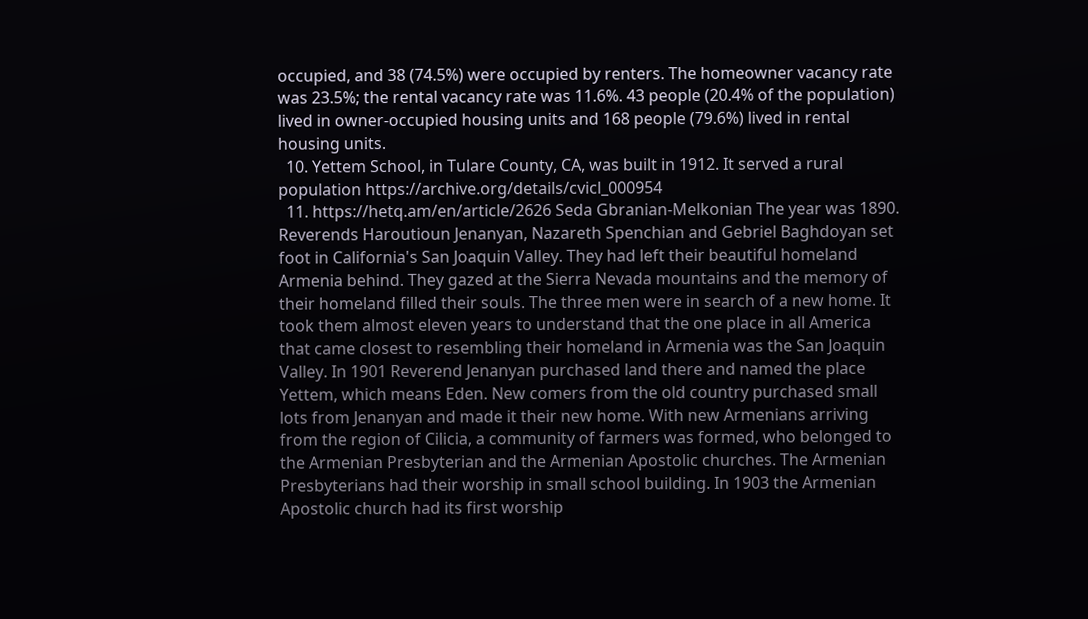occupied, and 38 (74.5%) were occupied by renters. The homeowner vacancy rate was 23.5%; the rental vacancy rate was 11.6%. 43 people (20.4% of the population) lived in owner-occupied housing units and 168 people (79.6%) lived in rental housing units.
  10. Yettem School, in Tulare County, CA, was built in 1912. It served a rural population https://archive.org/details/cvicl_000954
  11. https://hetq.am/en/article/2626 Seda Gbranian-Melkonian The year was 1890. Reverends Haroutioun Jenanyan, Nazareth Spenchian and Gebriel Baghdoyan set foot in California's San Joaquin Valley. They had left their beautiful homeland Armenia behind. They gazed at the Sierra Nevada mountains and the memory of their homeland filled their souls. The three men were in search of a new home. It took them almost eleven years to understand that the one place in all America that came closest to resembling their homeland in Armenia was the San Joaquin Valley. In 1901 Reverend Jenanyan purchased land there and named the place Yettem, which means Eden. New comers from the old country purchased small lots from Jenanyan and made it their new home. With new Armenians arriving from the region of Cilicia, a community of farmers was formed, who belonged to the Armenian Presbyterian and the Armenian Apostolic churches. The Armenian Presbyterians had their worship in small school building. In 1903 the Armenian Apostolic church had its first worship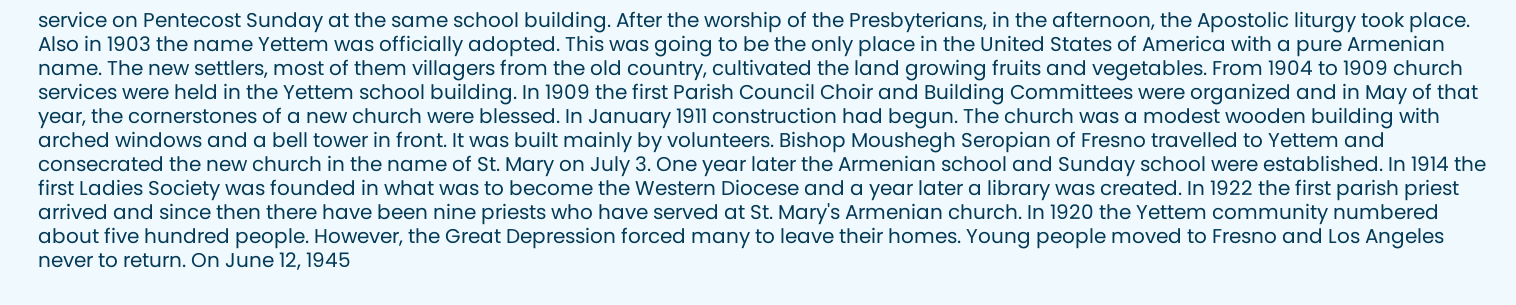service on Pentecost Sunday at the same school building. After the worship of the Presbyterians, in the afternoon, the Apostolic liturgy took place. Also in 1903 the name Yettem was officially adopted. This was going to be the only place in the United States of America with a pure Armenian name. The new settlers, most of them villagers from the old country, cultivated the land growing fruits and vegetables. From 1904 to 1909 church services were held in the Yettem school building. In 1909 the first Parish Council Choir and Building Committees were organized and in May of that year, the cornerstones of a new church were blessed. In January 1911 construction had begun. The church was a modest wooden building with arched windows and a bell tower in front. It was built mainly by volunteers. Bishop Moushegh Seropian of Fresno travelled to Yettem and consecrated the new church in the name of St. Mary on July 3. One year later the Armenian school and Sunday school were established. In 1914 the first Ladies Society was founded in what was to become the Western Diocese and a year later a library was created. In 1922 the first parish priest arrived and since then there have been nine priests who have served at St. Mary's Armenian church. In 1920 the Yettem community numbered about five hundred people. However, the Great Depression forced many to leave their homes. Young people moved to Fresno and Los Angeles never to return. On June 12, 1945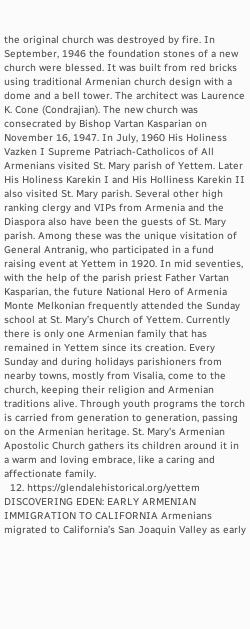the original church was destroyed by fire. In September, 1946 the foundation stones of a new church were blessed. It was built from red bricks using traditional Armenian church design with a dome and a bell tower. The architect was Laurence K. Cone (Condrajian). The new church was consecrated by Bishop Vartan Kasparian on November 16, 1947. In July, 1960 His Holiness Vazken I Supreme Patriach-Catholicos of All Armenians visited St. Mary parish of Yettem. Later His Holiness Karekin I and His Holliness Karekin II also visited St. Mary parish. Several other high ranking clergy and VIPs from Armenia and the Diaspora also have been the guests of St. Mary parish. Among these was the unique visitation of General Antranig, who participated in a fund raising event at Yettem in 1920. In mid seventies, with the help of the parish priest Father Vartan Kasparian, the future National Hero of Armenia Monte Melkonian frequently attended the Sunday school at St. Mary’s Church of Yettem. Currently there is only one Armenian family that has remained in Yettem since its creation. Every Sunday and during holidays parishioners from nearby towns, mostly from Visalia, come to the church, keeping their religion and Armenian traditions alive. Through youth programs the torch is carried from generation to generation, passing on the Armenian heritage. St. Mary's Armenian Apostolic Church gathers its children around it in a warm and loving embrace, like a caring and affectionate family.
  12. https://glendalehistorical.org/yettem DISCOVERING EDEN: EARLY ARMENIAN IMMIGRATION TO CALIFORNIA Armenians migrated to California’s San Joaquin Valley as early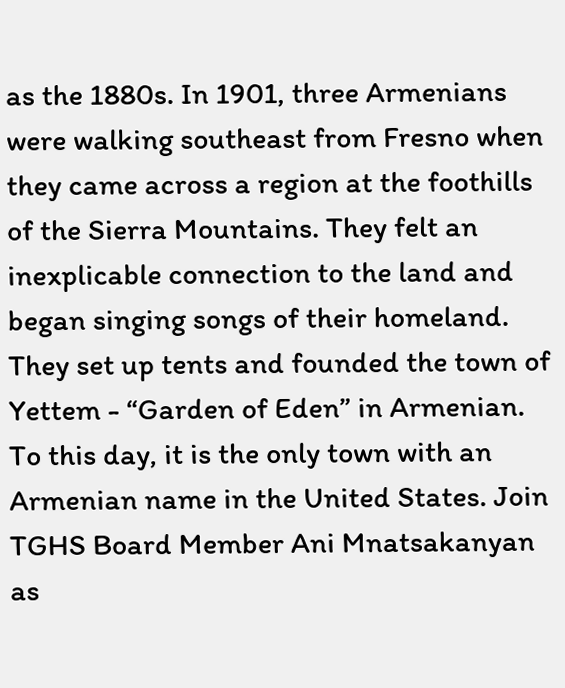as the 1880s. In 1901, three Armenians were walking southeast from Fresno when they came across a region at the foothills of the Sierra Mountains. They felt an inexplicable connection to the land and began singing songs of their homeland. They set up tents and founded the town of Yettem - “Garden of Eden” in Armenian. To this day, it is the only town with an Armenian name in the United States. Join TGHS Board Member Ani Mnatsakanyan as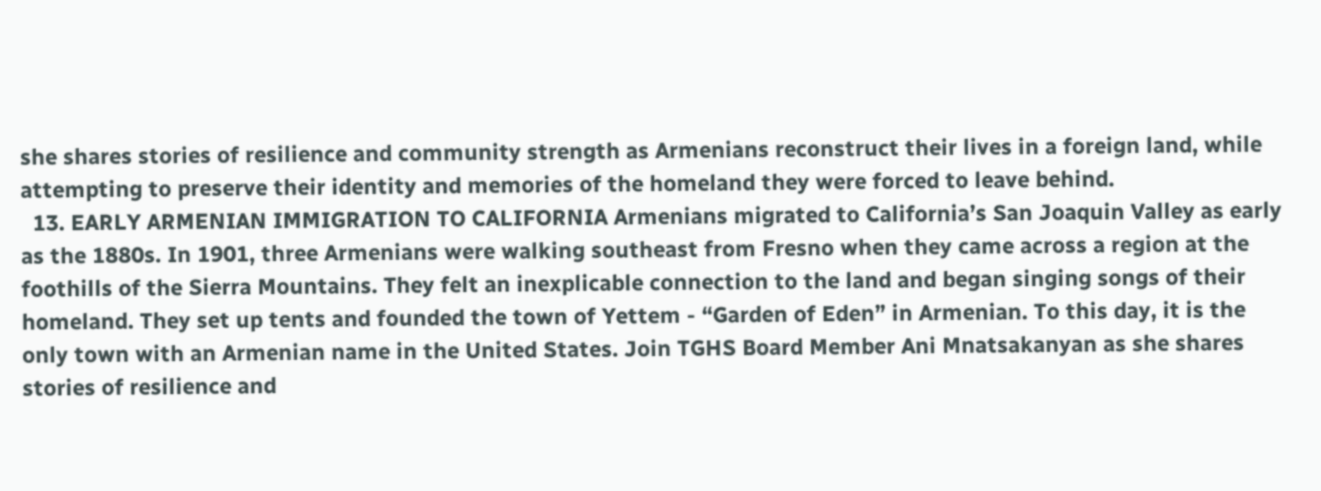she shares stories of resilience and community strength as Armenians reconstruct their lives in a foreign land, while attempting to preserve their identity and memories of the homeland they were forced to leave behind.
  13. EARLY ARMENIAN IMMIGRATION TO CALIFORNIA Armenians migrated to California’s San Joaquin Valley as early as the 1880s. In 1901, three Armenians were walking southeast from Fresno when they came across a region at the foothills of the Sierra Mountains. They felt an inexplicable connection to the land and began singing songs of their homeland. They set up tents and founded the town of Yettem - “Garden of Eden” in Armenian. To this day, it is the only town with an Armenian name in the United States. Join TGHS Board Member Ani Mnatsakanyan as she shares stories of resilience and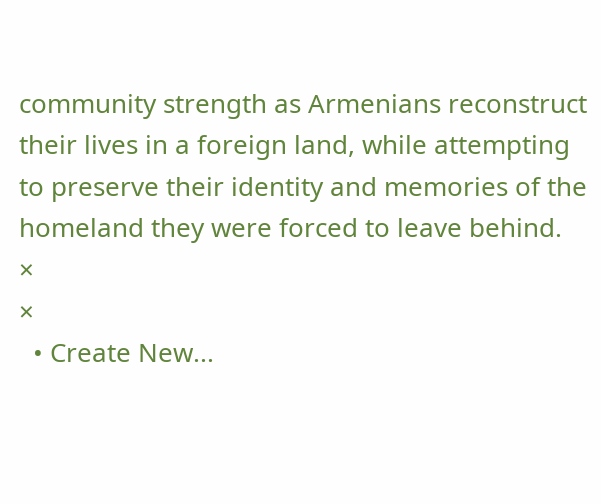community strength as Armenians reconstruct their lives in a foreign land, while attempting to preserve their identity and memories of the homeland they were forced to leave behind.
×
×
  • Create New...